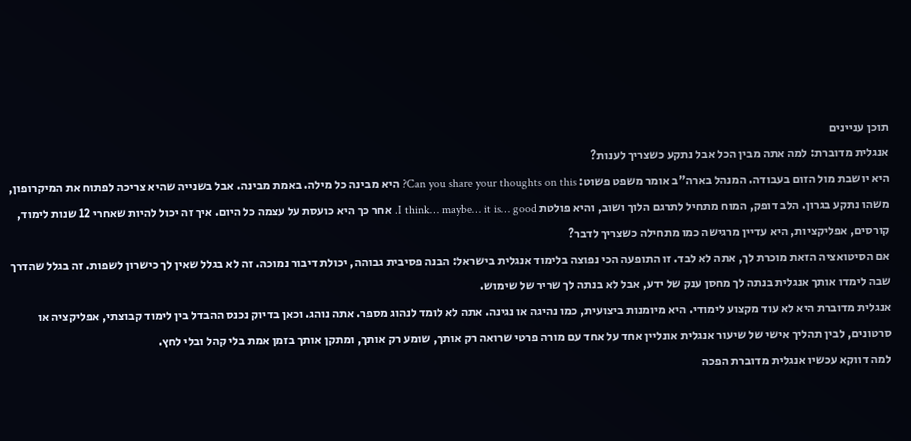תוכן עניינים
אנגלית מדוברת: למה אתה מבין הכל אבל נתקע כשצריך לענות?
היא יושבת מול הזום בעבודה. המנהל בארה"ב אומר משפט פשוט: Can you share your thoughts on this? היא מבינה כל מילה. באמת מבינה. אבל בשנייה שהיא צריכה לפתוח את המיקרופון, משהו נתקע בגרון. הלב דופק, המוח מתחיל לתרגם הלוך ושוב, והיא פולטת I think… maybe… it is… good. אחר כך היא כועסת על עצמה כל היום. איך זה יכול להיות שאחרי 12 שנות לימוד, קורסים, אפליקציות, היא עדיין מרגישה כמו מתחילה כשצריך לדבר?
אם הסיטואציה הזאת מוכרת לך, אתה לא לבד. זו התופעה הכי נפוצה בלימוד אנגלית בישראל: הבנה פסיבית גבוהה, יכולת דיבור נמוכה. זה לא בגלל שאין לך כישרון לשפות. זה בגלל שהדרך שבה לימדו אותך אנגלית בנתה לך מחסן ענק של ידע, אבל לא בנתה לך שריר של שימוש.
אנגלית מדוברת היא לא עוד מקצוע לימודי. היא מיומנות ביצועית, כמו נהיגה או נגינה. אתה לא לומד לנהוג מספר. אתה נוהג. וכאן בדיוק נכנס ההבדל בין לימוד קבוצתי, אפליקציה או סרטונים, לבין תהליך אישי של שיעור אנגלית אונליין אחד על אחד עם מורה פרטי שרואה רק אותך, שומע רק אותך, ומתקן אותך בזמן אמת בלי קהל ובלי לחץ.
למה דווקא עכשיו אנגלית מדוברת הפכה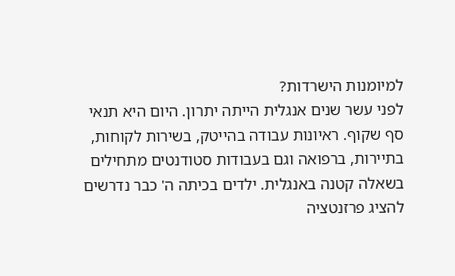למיומנות הישרדות?
לפני עשר שנים אנגלית הייתה יתרון. היום היא תנאי סף שקוף. ראיונות עבודה בהייטק, בשירות לקוחות, בתיירות, ברפואה וגם בעבודות סטודנטים מתחילים בשאלה קטנה באנגלית. ילדים בכיתה ה' כבר נדרשים להציג פרזנטציה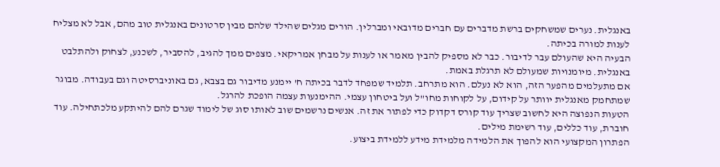באנגלית. נערים שמשחקים ברשת מדברים עם חברים מדובאי ומברלין. הורים מגלים שהילד שלהם מבין סרטונים באנגלית טוב מהם, אבל לא מצליח לענות למורה בכיתה.
הבעיה היא שהעולם עבר לדיבור. כבר לא מספיק להבין מאמר או לענות על מבחן אמריקאי. מצפים ממך להגיב, להסביר, לשכנע, לצחוק ולהתלבט באנגלית. מיומנויות שמעולם לא תרגלת באמת.
אם מתעלמים מהפער הזה, הוא לא נעלם. הוא מתרחב. תלמיד שמפחד לדבר בכיתה ח' יימנע מדיבור גם בצבא, גם באוניברסיטה וגם בעבודה. מבוגר שמתחמק מאנגלית יוותר על קידום, על לקוחות מחו"ל ועל ביטחון עצמי. ההימנעות עצמה הופכת להרגל.
הטעות הנפוצה היא לחשוב שצריך עוד קורס דקדוק כדי לפתור את זה. אנשים נרשמים שוב לאותו סוג של לימוד שגרם להם להיתקע מלכתחילה. עוד חוברת, עוד כללים, עוד רשימת מילים.
הפתרון המקצועי הוא להפוך את הלמידה מלמידת מידע ללמידת ביצוע.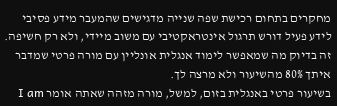מחקרים בתחום רכישת שפה שנייה מדגישים שהמעבר מידע פסיבי לידע פעיל דורש תרגול אינטראקטיבי עם משוב מיידי, ולא רק חשיפה. זה בדיוק מה שמאפשר לימוד אנגלית אונליין עם מורה פרטי שמדבר איתך 80% מהשיעור ולא מרצה לך.
בשיעור פרטי באנגלית בזום, למשל, מורה מזהה שאתה אומר I am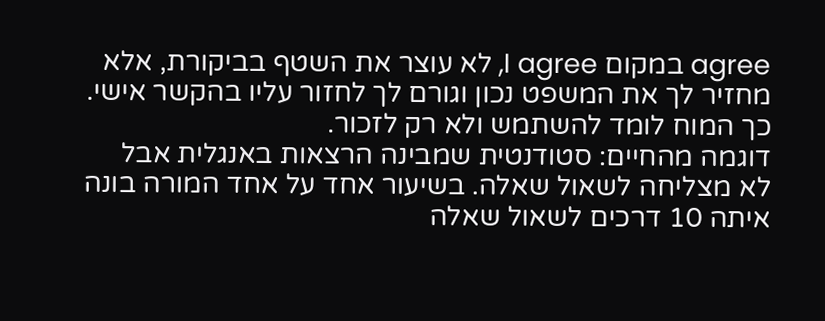agree במקום I agree, לא עוצר את השטף בביקורת, אלא מחזיר לך את המשפט נכון וגורם לך לחזור עליו בהקשר אישי. כך המוח לומד להשתמש ולא רק לזכור.
דוגמה מהחיים: סטודנטית שמבינה הרצאות באנגלית אבל לא מצליחה לשאול שאלה. בשיעור אחד על אחד המורה בונה איתה 10 דרכים לשאול שאלה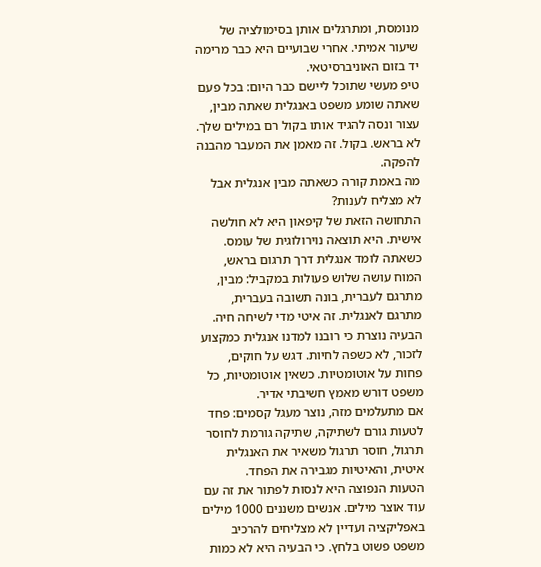מנומסת, ומתרגלים אותן בסימולציה של שיעור אמיתי. אחרי שבועיים היא כבר מרימה יד בזום האוניברסיטאי.
טיפ מעשי שתוכל ליישם כבר היום: בכל פעם שאתה שומע משפט באנגלית שאתה מבין, עצור ונסה להגיד אותו בקול רם במילים שלך. לא בראש. בקול. זה מאמן את המעבר מהבנה להפקה.
מה באמת קורה כשאתה מבין אנגלית אבל לא מצליח לענות?
התחושה הזאת של קיפאון היא לא חולשה אישית. היא תוצאה נוירולוגית של עומס. כשאתה לומד אנגלית דרך תרגום בראש, המוח עושה שלוש פעולות במקביל: מבין, מתרגם לעברית, בונה תשובה בעברית, מתרגם לאנגלית. זה איטי מדי לשיחה חיה.
הבעיה נוצרת כי רובנו למדנו אנגלית כמקצוע לזכור, לא כשפה לחיות. דגש על חוקים, פחות על אוטומטיות. כשאין אוטומטיות, כל משפט דורש מאמץ חשיבתי אדיר.
אם מתעלמים מזה, נוצר מעגל קסמים: פחד לטעות גורם לשתיקה, שתיקה גורמת לחוסר תרגול, חוסר תרגול משאיר את האנגלית איטית, והאיטיות מגבירה את הפחד.
הטעות הנפוצה היא לנסות לפתור את זה עם עוד אוצר מילים. אנשים משננים 1000 מילים באפליקציה ועדיין לא מצליחים להרכיב משפט פשוט בלחץ. כי הבעיה היא לא כמות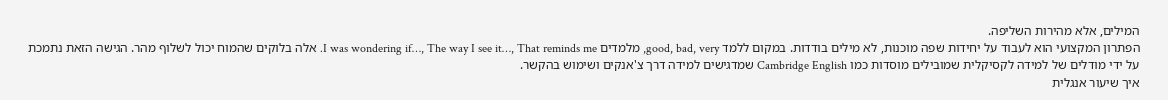המילים, אלא מהירות השליפה.
הפתרון המקצועי הוא לעבוד על יחידות שפה מוכנות, לא מילים בודדות. במקום ללמד good, bad, very, מלמדים I was wondering if…, The way I see it…, That reminds me. אלה בלוקים שהמוח יכול לשלוף מהר. הגישה הזאת נתמכת על ידי מודלים של למידה לקסיקלית שמובילים מוסדות כמו Cambridge English שמדגישים למידה דרך צ'אנקים ושימוש בהקשר.
איך שיעור אנגלית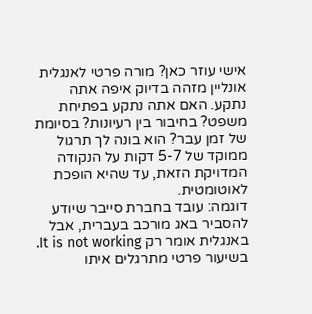אישי עוזר כאן? מורה פרטי לאנגלית אונליין מזהה בדיוק איפה אתה נתקע. האם אתה נתקע בפתיחת משפט? בחיבור בין רעיונות? בסיומת של זמן עבר? הוא בונה לך תרגול ממוקד של 5-7 דקות על הנקודה המדויקת הזאת, עד שהיא הופכת לאוטומטית.
דוגמה: עובד בחברת סייבר שיודע להסביר באג מורכב בעברית, אבל באנגלית אומר רק It is not working. בשיעור פרטי מתרגלים איתו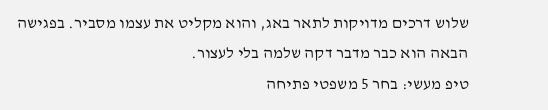שלוש דרכים מדויקות לתאר באג, והוא מקליט את עצמו מסביר. בפגישה הבאה הוא כבר מדבר דקה שלמה בלי לעצור.
טיפ מעשי: בחר 5 משפטי פתיחה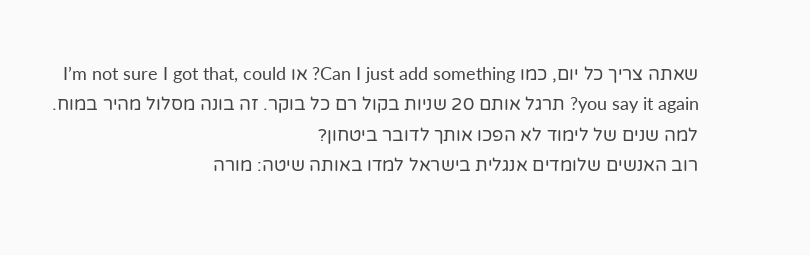שאתה צריך כל יום, כמו Can I just add something? או I’m not sure I got that, could you say it again? תרגל אותם 20 שניות בקול רם כל בוקר. זה בונה מסלול מהיר במוח.
למה שנים של לימוד לא הפכו אותך לדובר ביטחון?
רוב האנשים שלומדים אנגלית בישראל למדו באותה שיטה: מורה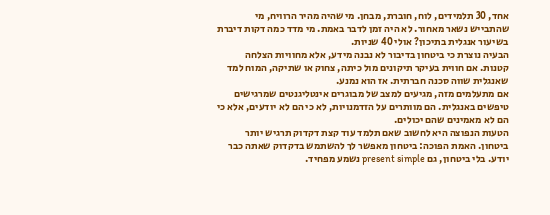אחד, 30 תלמידים, לוח, חוברת, מבחן. מי שהיה מהיר הרוויח, מי שהתבייש נשאר מאחור. לא היה זמן לדבר באמת. מי מדד כמה דקות דיברת בשיעור אנגלית בתיכון? אולי 40 שניות.
הבעיה נוצרת כי ביטחון בדיבור לא נבנה מידע, אלא מחוויות הצלחה קטנות. אם חווית בעיקר תיקונים מול כיתה, צחוק או שתיקה, המוח למד שאנגלית שווה סכנה חברתית. אז הוא נמנע.
אם מתעלמים מזה, מגיעים למצב של מבוגרים אינטליגנטים שמרגישים טיפשים באנגלית. הם מוותרים על הזדמנויות, לא כי הם לא יודעים, אלא כי הם לא מאמינים שהם יכולים.
הטעות הנפוצה היא לחשוב שאם תלמד עוד קצת דקדוק תרגיש יותר ביטחון. האמת הפוכה: ביטחון מאפשר לך להשתמש בדקדוק שאתה כבר יודע. בלי ביטחון, גם present simple נשמע מפחיד.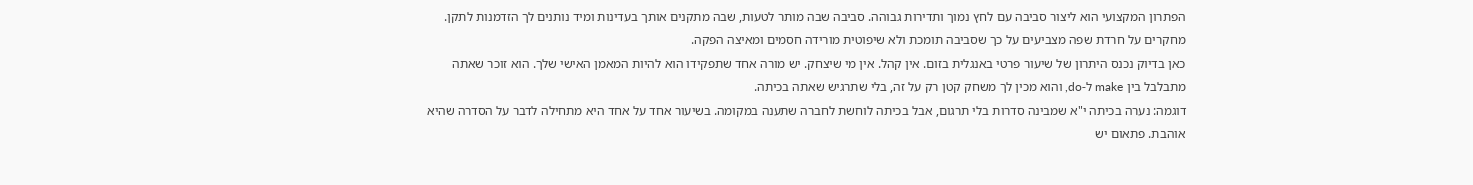הפתרון המקצועי הוא ליצור סביבה עם לחץ נמוך ותדירות גבוהה. סביבה שבה מותר לטעות, שבה מתקנים אותך בעדינות ומיד נותנים לך הזדמנות לתקן. מחקרים על חרדת שפה מצביעים על כך שסביבה תומכת ולא שיפוטית מורידה חסמים ומאיצה הפקה.
כאן בדיוק נכנס היתרון של שיעור פרטי באנגלית בזום. אין קהל. אין מי שיצחק. יש מורה אחד שתפקידו הוא להיות המאמן האישי שלך. הוא זוכר שאתה מתבלבל בין make ל-do, והוא מכין לך משחק קטן רק על זה, בלי שתרגיש שאתה בכיתה.
דוגמה: נערה בכיתה י"א שמבינה סדרות בלי תרגום, אבל בכיתה לוחשת לחברה שתענה במקומה. בשיעור אחד על אחד היא מתחילה לדבר על הסדרה שהיא אוהבת. פתאום יש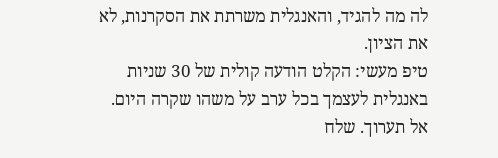לה מה להגיד, והאנגלית משרתת את הסקרנות, לא את הציון.
טיפ מעשי: הקלט הודעה קולית של 30 שניות באנגלית לעצמך בכל ערב על משהו שקרה היום. אל תערוך. שלח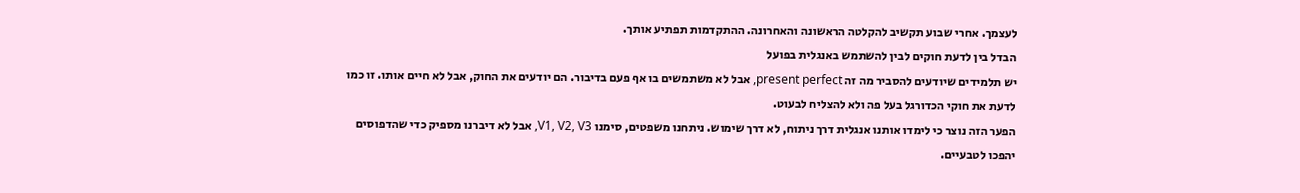לעצמך. אחרי שבוע תקשיב להקלטה הראשונה והאחרונה. ההתקדמות תפתיע אותך.
הבדל בין לדעת חוקים לבין להשתמש באנגלית בפועל
יש תלמידים שיודעים להסביר מה זה present perfect, אבל לא משתמשים בו אף פעם בדיבור. הם יודעים את החוק, אבל לא חיים אותו. זו כמו לדעת את חוקי הכדורגל בעל פה ולא להצליח לבעוט.
הפער הזה נוצר כי לימדו אותנו אנגלית דרך ניתוח, לא דרך שימוש. ניתחנו משפטים, סימנו V1, V2, V3, אבל לא דיברנו מספיק כדי שהדפוסים יהפכו לטבעיים.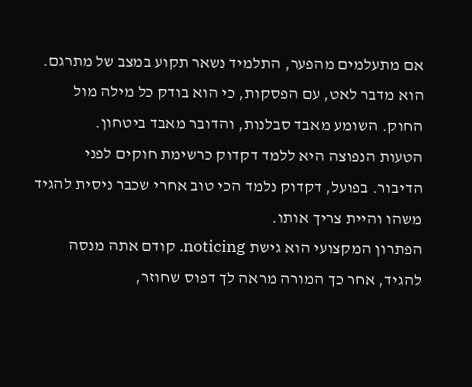אם מתעלמים מהפער, התלמיד נשאר תקוע במצב של מתרגם. הוא מדבר לאט, עם הפסקות, כי הוא בודק כל מילה מול החוק. השומע מאבד סבלנות, והדובר מאבד ביטחון.
הטעות הנפוצה היא ללמד דקדוק כרשימת חוקים לפני הדיבור. בפועל, דקדוק נלמד הכי טוב אחרי שכבר ניסית להגיד משהו והיית צריך אותו.
הפתרון המקצועי הוא גישת noticing. קודם אתה מנסה להגיד, אחר כך המורה מראה לך דפוס שחוזר,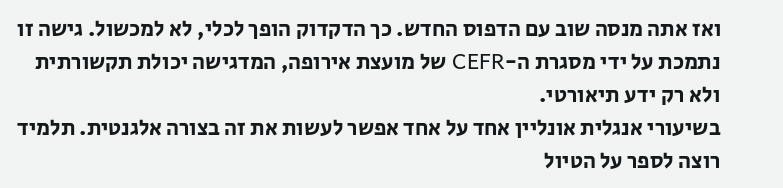ואז אתה מנסה שוב עם הדפוס החדש. כך הדקדוק הופך לכלי, לא למכשול. גישה זו נתמכת על ידי מסגרת ה-CEFR של מועצת אירופה, המדגישה יכולת תקשורתית ולא רק ידע תיאורטי.
בשיעורי אנגלית אונליין אחד על אחד אפשר לעשות את זה בצורה אלגנטית. תלמיד רוצה לספר על הטיול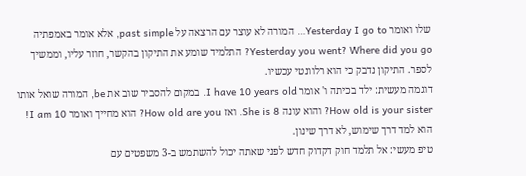שלו ואומר Yesterday I go to… המורה לא עוצר עם הרצאה על past simple, אלא אומר באמפתיה Yesterday you went? Where did you go? התלמיד שומע את התיקון בהקשר, חוזר עליו, וממשיך לספר. התיקון נדבק כי הוא רלוונטי עכשיו.
דוגמה מעשית: ילד בכיתה ו' אומר I have 10 years old. במקום להסביר שוב את be, המורה שואל אותו How old is your sister? והוא עונה She is 8. ואז How old are you? הוא מחייך ואומר I am 10! הוא למד דרך שימוש, לא דרך שינון.
טיפ מעשי: אל תלמד חוק דקדוק חדש לפני שאתה יכול להשתמש ב-3 משפטים עם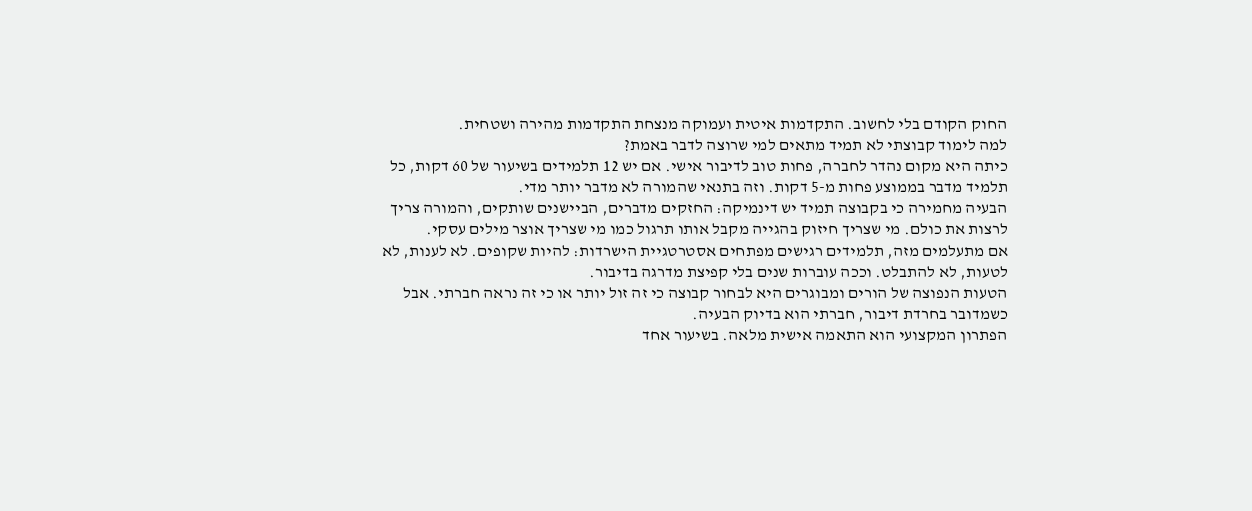החוק הקודם בלי לחשוב. התקדמות איטית ועמוקה מנצחת התקדמות מהירה ושטחית.
למה לימוד קבוצתי לא תמיד מתאים למי שרוצה לדבר באמת?
כיתה היא מקום נהדר לחברה, פחות טוב לדיבור אישי. אם יש 12 תלמידים בשיעור של 60 דקות, כל תלמיד מדבר בממוצע פחות מ-5 דקות. וזה בתנאי שהמורה לא מדבר יותר מדי.
הבעיה מחמירה כי בקבוצה תמיד יש דינמיקה: החזקים מדברים, הביישנים שותקים, והמורה צריך לרצות את כולם. מי שצריך חיזוק בהגייה מקבל אותו תרגול כמו מי שצריך אוצר מילים עסקי.
אם מתעלמים מזה, תלמידים רגישים מפתחים אסטרטגיית הישרדות: להיות שקופים. לא לענות, לא לטעות, לא להתבלט. וככה עוברות שנים בלי קפיצת מדרגה בדיבור.
הטעות הנפוצה של הורים ומבוגרים היא לבחור קבוצה כי זה זול יותר או כי זה נראה חברתי. אבל כשמדובר בחרדת דיבור, חברתי הוא בדיוק הבעיה.
הפתרון המקצועי הוא התאמה אישית מלאה. בשיעור אחד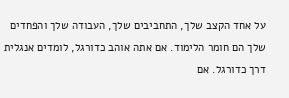על אחד הקצב שלך, התחביבים שלך, העבודה שלך והפחדים שלך הם חומר הלימוד. אם אתה אוהב כדורגל, לומדים אנגלית דרך כדורגל. אם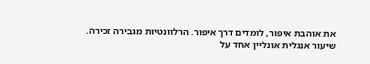את אוהבת איפור, לומדים דרך איפור. הרלוונטיות מגבירה זכירה.
שיעור אנגלית אונליין אחד על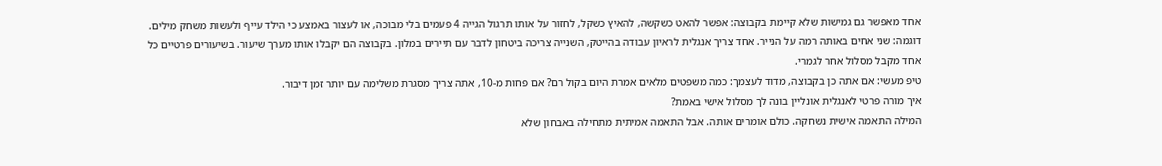אחד מאפשר גם גמישות שלא קיימת בקבוצה: אפשר להאט כשקשה, להאיץ כשקל, לחזור על אותו תרגול הגייה 4 פעמים בלי מבוכה, או לעצור באמצע כי הילד עייף ולעשות משחק מילים.
דוגמה: שני אחים באותה רמה על הנייר. אחד צריך אנגלית לראיון עבודה בהייטק, השנייה צריכה ביטחון לדבר עם תיירים במלון. בקבוצה הם יקבלו אותו מערך שיעור. בשיעורים פרטיים כל אחד מקבל מסלול אחר לגמרי.
טיפ מעשי: אם אתה כן בקבוצה, מדוד לעצמך: כמה משפטים מלאים אמרת היום בקול רם? אם פחות מ-10, אתה צריך מסגרת משלימה עם יותר זמן דיבור.
איך מורה פרטי לאנגלית אונליין בונה לך מסלול אישי באמת?
המילה התאמה אישית נשחקה. כולם אומרים אותה. אבל התאמה אמיתית מתחילה באבחון שלא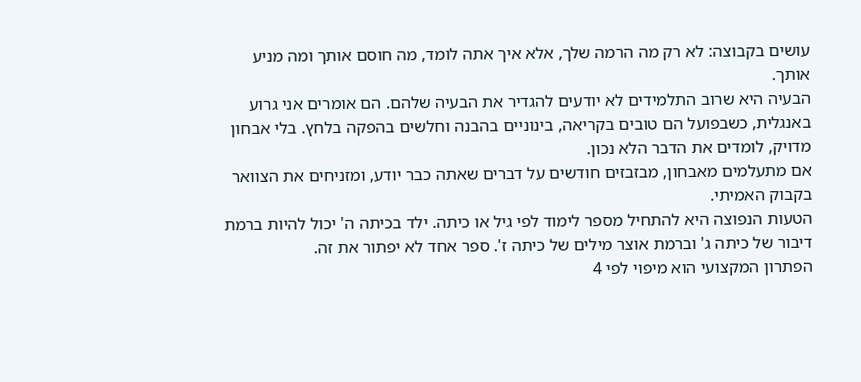עושים בקבוצה: לא רק מה הרמה שלך, אלא איך אתה לומד, מה חוסם אותך ומה מניע אותך.
הבעיה היא שרוב התלמידים לא יודעים להגדיר את הבעיה שלהם. הם אומרים אני גרוע באנגלית, כשבפועל הם טובים בקריאה, בינוניים בהבנה וחלשים בהפקה בלחץ. בלי אבחון מדויק, לומדים את הדבר הלא נכון.
אם מתעלמים מאבחון, מבזבזים חודשים על דברים שאתה כבר יודע, ומזניחים את הצוואר בקבוק האמיתי.
הטעות הנפוצה היא להתחיל מספר לימוד לפי גיל או כיתה. ילד בכיתה ה' יכול להיות ברמת דיבור של כיתה ג' וברמת אוצר מילים של כיתה ז'. ספר אחד לא יפתור את זה.
הפתרון המקצועי הוא מיפוי לפי 4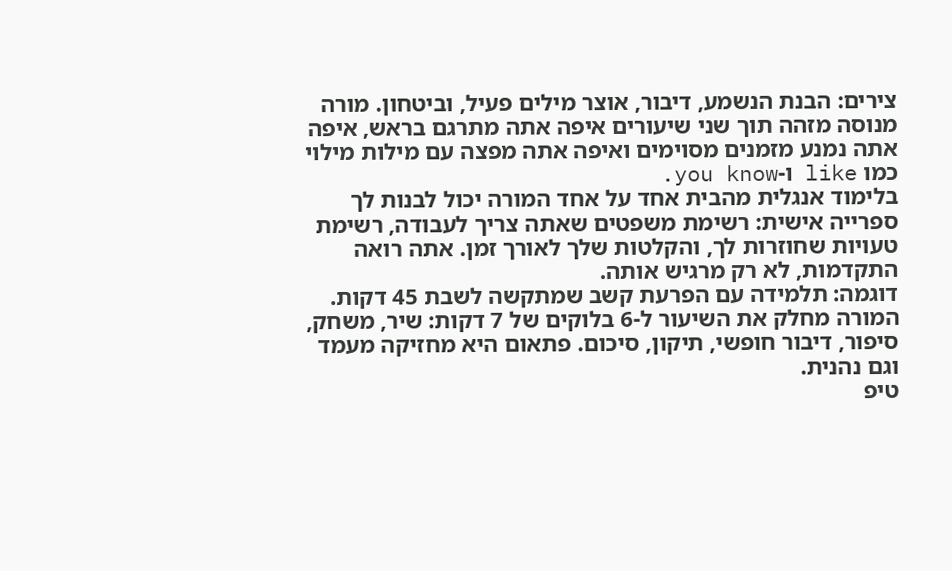צירים: הבנת הנשמע, דיבור, אוצר מילים פעיל, וביטחון. מורה מנוסה מזהה תוך שני שיעורים איפה אתה מתרגם בראש, איפה אתה נמנע מזמנים מסוימים ואיפה אתה מפצה עם מילות מילוי כמו like ו-you know.
בלימוד אנגלית מהבית אחד על אחד המורה יכול לבנות לך ספרייה אישית: רשימת משפטים שאתה צריך לעבודה, רשימת טעויות שחוזרות לך, והקלטות שלך לאורך זמן. אתה רואה התקדמות, לא רק מרגיש אותה.
דוגמה: תלמידה עם הפרעת קשב שמתקשה לשבת 45 דקות. המורה מחלק את השיעור ל-6 בלוקים של 7 דקות: שיר, משחק, סיפור, דיבור חופשי, תיקון, סיכום. פתאום היא מחזיקה מעמד וגם נהנית.
טיפ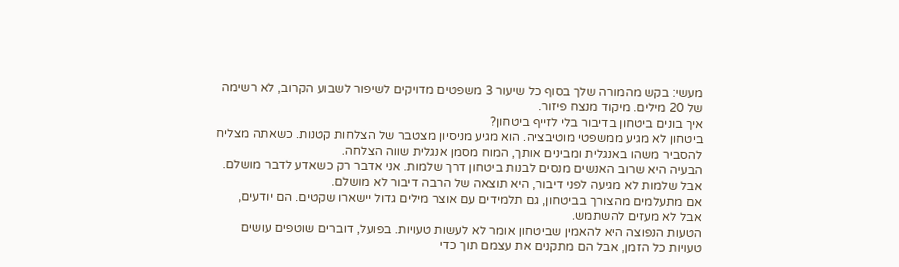מעשי: בקש מהמורה שלך בסוף כל שיעור 3 משפטים מדויקים לשיפור לשבוע הקרוב, לא רשימה של 20 מילים. מיקוד מנצח פיזור.
איך בונים ביטחון בדיבור בלי לזייף ביטחון?
ביטחון לא מגיע ממשפטי מוטיבציה. הוא מגיע מניסיון מצטבר של הצלחות קטנות. כשאתה מצליח להסביר משהו באנגלית ומבינים אותך, המוח מסמן אנגלית שווה הצלחה.
הבעיה היא שרוב האנשים מנסים לבנות ביטחון דרך שלמות. אני אדבר רק כשאדע לדבר מושלם. אבל שלמות לא מגיעה לפני דיבור, היא תוצאה של הרבה דיבור לא מושלם.
אם מתעלמים מהצורך בביטחון, גם תלמידים עם אוצר מילים גדול יישארו שקטים. הם יודעים, אבל לא מעזים להשתמש.
הטעות הנפוצה היא להאמין שביטחון אומר לא לעשות טעויות. בפועל, דוברים שוטפים עושים טעויות כל הזמן, אבל הם מתקנים את עצמם תוך כדי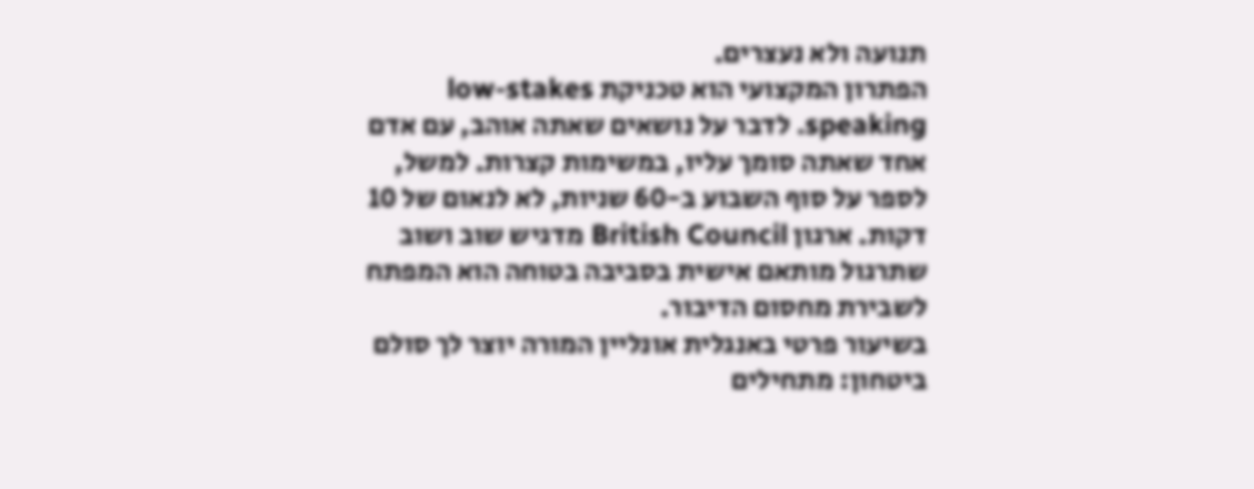תנועה ולא נעצרים.
הפתרון המקצועי הוא טכניקת low-stakes speaking. לדבר על נושאים שאתה אוהב, עם אדם אחד שאתה סומך עליו, במשימות קצרות. למשל, לספר על סוף השבוע ב-60 שניות, לא לנאום של 10 דקות. ארגון British Council מדגיש שוב ושוב שתרגול מותאם אישית בסביבה בטוחה הוא המפתח לשבירת מחסום הדיבור.
בשיעור פרטי באנגלית אונליין המורה יוצר לך סולם ביטחון: מתחילים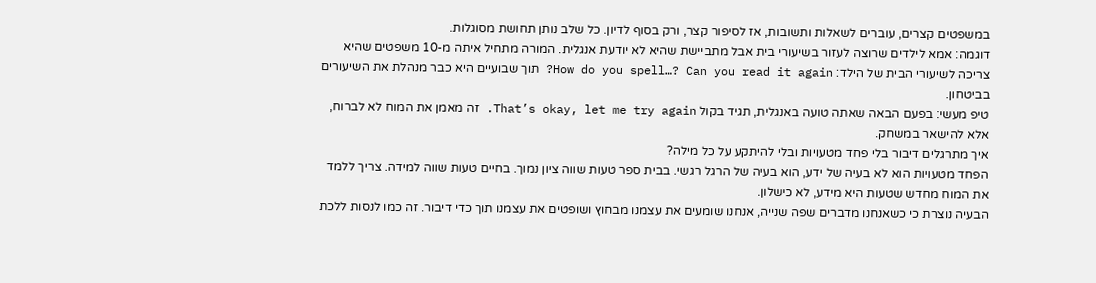במשפטים קצרים, עוברים לשאלות ותשובות, אז לסיפור קצר, ורק בסוף לדיון. כל שלב נותן תחושת מסוגלות.
דוגמה: אמא לילדים שרוצה לעזור בשיעורי בית אבל מתביישת שהיא לא יודעת אנגלית. המורה מתחיל איתה מ-10 משפטים שהיא צריכה לשיעורי הבית של הילד: How do you spell…? Can you read it again? תוך שבועיים היא כבר מנהלת את השיעורים בביטחון.
טיפ מעשי: בפעם הבאה שאתה טועה באנגלית, תגיד בקול That’s okay, let me try again. זה מאמן את המוח לא לברוח, אלא להישאר במשחק.
איך מתרגלים דיבור בלי פחד מטעויות ובלי להיתקע על כל מילה?
הפחד מטעויות הוא לא בעיה של ידע, הוא בעיה של הרגל רגשי. בבית ספר טעות שווה ציון נמוך. בחיים טעות שווה למידה. צריך ללמד את המוח מחדש שטעות היא מידע, לא כישלון.
הבעיה נוצרת כי כשאנחנו מדברים שפה שנייה, אנחנו שומעים את עצמנו מבחוץ ושופטים את עצמנו תוך כדי דיבור. זה כמו לנסות ללכת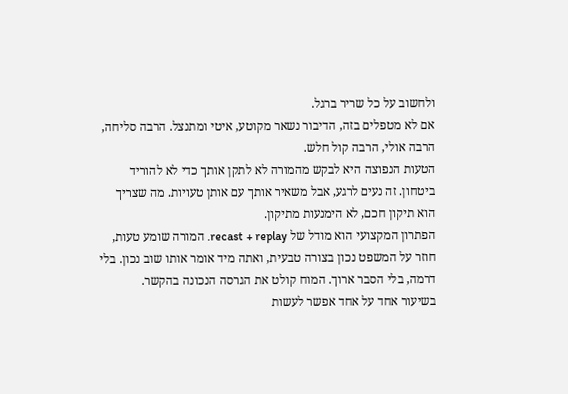ולחשוב על כל שריר ברגל.
אם לא מטפלים בזה, הדיבור נשאר מקוטע, איטי ומתנצל. הרבה סליחה, הרבה אולי, הרבה קול חלש.
הטעות הנפוצה היא לבקש מהמורה לא לתקן אותך כדי לא להוריד ביטחון. זה נעים לרגע, אבל משאיר אותך עם אותן טעויות. מה שצריך הוא תיקון חכם, לא הימנעות מתיקון.
הפתרון המקצועי הוא מודל של recast + replay. המורה שומע טעות, חוזר על המשפט נכון בצורה טבעית, ואתה מיד אומר אותו שוב נכון. בלי דרמה, בלי הסבר ארוך. המוח קולט את הגרסה הנכונה בהקשר.
בשיעור אחד על אחד אפשר לעשות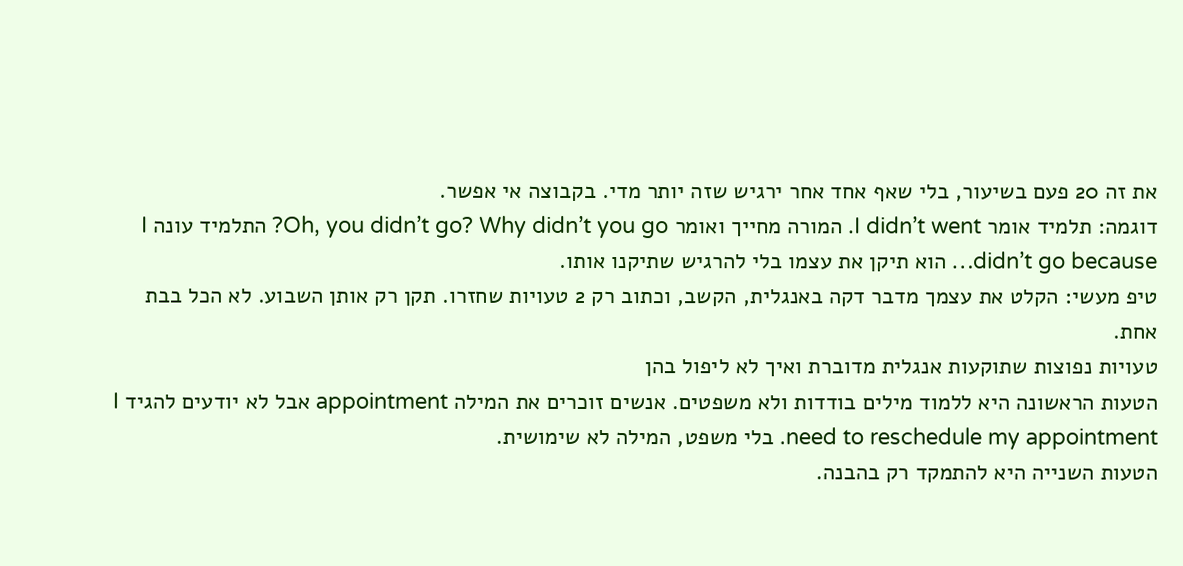את זה 20 פעם בשיעור, בלי שאף אחד אחר ירגיש שזה יותר מדי. בקבוצה אי אפשר.
דוגמה: תלמיד אומר I didn’t went. המורה מחייך ואומר Oh, you didn’t go? Why didn’t you go? התלמיד עונה I didn’t go because… הוא תיקן את עצמו בלי להרגיש שתיקנו אותו.
טיפ מעשי: הקלט את עצמך מדבר דקה באנגלית, הקשב, וכתוב רק 2 טעויות שחזרו. תקן רק אותן השבוע. לא הכל בבת אחת.
טעויות נפוצות שתוקעות אנגלית מדוברת ואיך לא ליפול בהן
הטעות הראשונה היא ללמוד מילים בודדות ולא משפטים. אנשים זוכרים את המילה appointment אבל לא יודעים להגיד I need to reschedule my appointment. בלי משפט, המילה לא שימושית.
הטעות השנייה היא להתמקד רק בהבנה.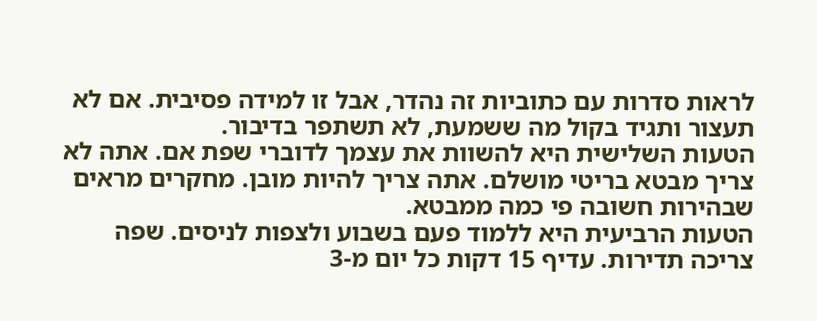לראות סדרות עם כתוביות זה נהדר, אבל זו למידה פסיבית. אם לא תעצור ותגיד בקול מה ששמעת, לא תשתפר בדיבור.
הטעות השלישית היא להשוות את עצמך לדוברי שפת אם. אתה לא צריך מבטא בריטי מושלם. אתה צריך להיות מובן. מחקרים מראים שבהירות חשובה פי כמה ממבטא.
הטעות הרביעית היא ללמוד פעם בשבוע ולצפות לניסים. שפה צריכה תדירות. עדיף 15 דקות כל יום מ-3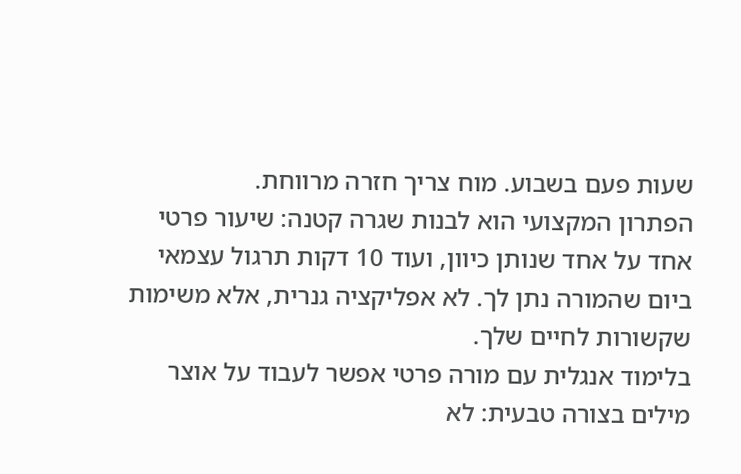שעות פעם בשבוע. מוח צריך חזרה מרווחת.
הפתרון המקצועי הוא לבנות שגרה קטנה: שיעור פרטי אחד על אחד שנותן כיוון, ועוד 10 דקות תרגול עצמאי ביום שהמורה נתן לך. לא אפליקציה גנרית, אלא משימות שקשורות לחיים שלך.
בלימוד אנגלית עם מורה פרטי אפשר לעבוד על אוצר מילים בצורה טבעית: לא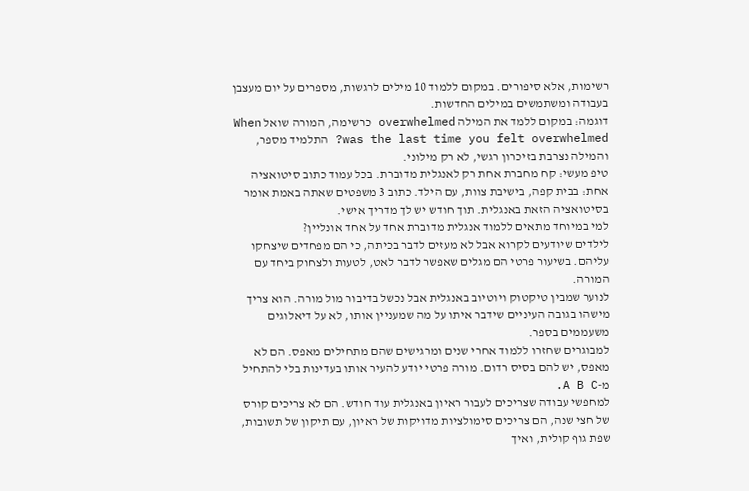רשימות, אלא סיפורים. במקום ללמוד 10 מילים לרגשות, מספרים על יום מעצבן בעבודה ומשתמשים במילים החדשות.
דוגמה: במקום ללמד את המילה overwhelmed כרשימה, המורה שואל When was the last time you felt overwhelmed? התלמיד מספר, והמילה נצרבת בזיכרון רגשי, לא רק מילוני.
טיפ מעשי: קח מחברת אחת רק לאנגלית מדוברת. בכל עמוד כתוב סיטואציה אחת: בבית קפה, בישיבת צוות, עם הילד. כתוב 3 משפטים שאתה באמת אומר בסיטואציה הזאת באנגלית. תוך חודש יש לך מדריך אישי.
למי במיוחד מתאים ללמוד אנגלית מדוברת אחד על אחד אונליין?
לילדים שיודעים לקרוא אבל לא מעזים לדבר בכיתה, כי הם מפחדים שיצחקו עליהם. בשיעור פרטי הם מגלים שאפשר לדבר לאט, לטעות ולצחוק ביחד עם המורה.
לנוער שמבין טיקטוק ויוטיוב באנגלית אבל נכשל בדיבור מול מורה. הוא צריך מישהו בגובה העיניים שידבר איתו על מה שמעניין אותו, לא על דיאלוגים משעממים בספר.
למבוגרים שחזרו ללמוד אחרי שנים ומרגישים שהם מתחילים מאפס. הם לא מאפס, יש להם בסיס רדום. מורה פרטי יודע להעיר אותו בעדינות בלי להתחיל מ-A B C.
למחפשי עבודה שצריכים לעבור ראיון באנגלית עוד חודש. הם לא צריכים קורס של חצי שנה, הם צריכים סימולציות מדויקות של ראיון, עם תיקון של תשובות, שפת גוף קולית, ואיך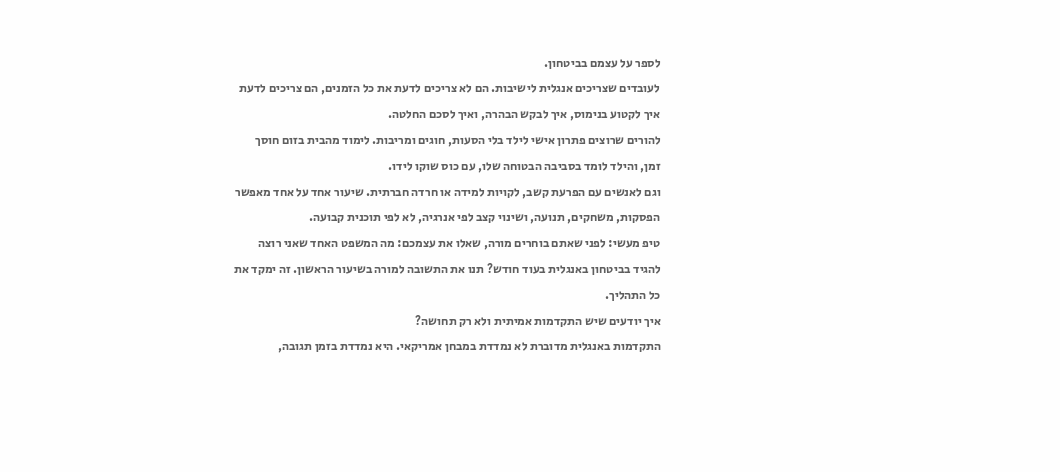לספר על עצמם בביטחון.
לעובדים שצריכים אנגלית לישיבות. הם לא צריכים לדעת את כל הזמנים, הם צריכים לדעת איך לקטוע בנימוס, איך לבקש הבהרה, ואיך לסכם החלטה.
להורים שרוצים פתרון אישי לילד בלי הסעות, חוגים ומריבות. לימוד מהבית בזום חוסך זמן, והילד לומד בסביבה הבטוחה שלו, עם כוס שוקו לידו.
וגם לאנשים עם הפרעת קשב, לקויות למידה או חרדה חברתית. שיעור אחד על אחד מאפשר הפסקות, משחקים, תנועה, ושינוי קצב לפי אנרגיה, לא לפי תוכנית קבועה.
טיפ מעשי: לפני שאתם בוחרים מורה, שאלו את עצמכם: מה המשפט האחד שאני רוצה להגיד בביטחון באנגלית בעוד חודש? תנו את התשובה למורה בשיעור הראשון. זה ימקד את כל התהליך.
איך יודעים שיש התקדמות אמיתית ולא רק תחושה?
התקדמות באנגלית מדוברת לא נמדדת במבחן אמריקאי. היא נמדדת בזמן תגובה,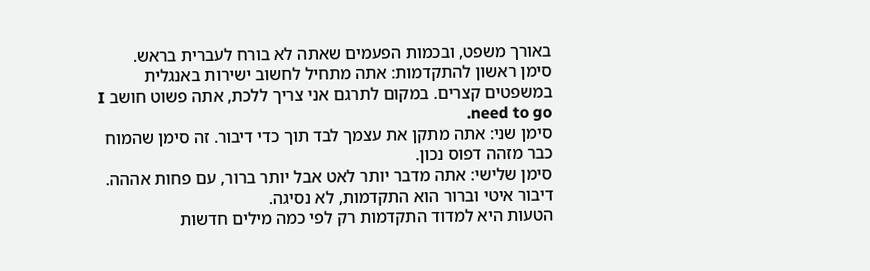באורך משפט, ובכמות הפעמים שאתה לא בורח לעברית בראש.
סימן ראשון להתקדמות: אתה מתחיל לחשוב ישירות באנגלית במשפטים קצרים. במקום לתרגם אני צריך ללכת, אתה פשוט חושב I need to go.
סימן שני: אתה מתקן את עצמך לבד תוך כדי דיבור. זה סימן שהמוח כבר מזהה דפוס נכון.
סימן שלישי: אתה מדבר יותר לאט אבל יותר ברור, עם פחות אההה. דיבור איטי וברור הוא התקדמות, לא נסיגה.
הטעות היא למדוד התקדמות רק לפי כמה מילים חדשות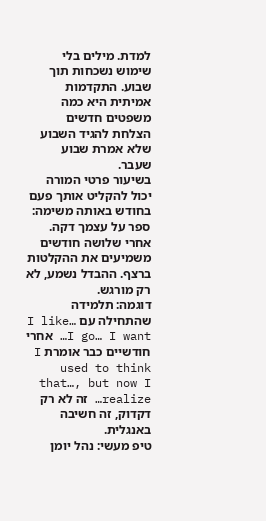למדת. מילים בלי שימוש נשכחות תוך שבוע. התקדמות אמיתית היא כמה משפטים חדשים הצלחת להגיד השבוע שלא אמרת שבוע שעבר.
בשיעור פרטי המורה יכול להקליט אותך פעם בחודש באותה משימה: ספר על עצמך דקה. אחרי שלושה חודשים משמיעים את ההקלטות ברצף. ההבדל נשמע, לא רק מורגש.
דוגמה: תלמידה שהתחילה עם I like… I go… I want… אחרי חודשיים כבר אומרת I used to think that…, but now I realize… זה לא רק דקדוק, זה חשיבה באנגלית.
טיפ מעשי: נהל יומן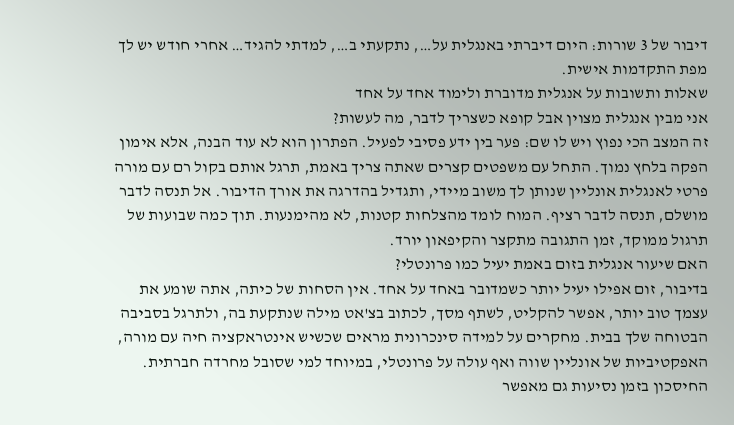דיבור של 3 שורות: היום דיברתי באנגלית על…, נתקעתי ב…, למדתי להגיד… אחרי חודש יש לך מפת התקדמות אישית.
שאלות ותשובות על אנגלית מדוברת ולימוד אחד על אחד
אני מבין אנגלית מצוין אבל קופא כשצריך לדבר, מה לעשות?
זה המצב הכי נפוץ ויש לו שם: פער בין ידע פסיבי לפעיל. הפתרון הוא לא עוד הבנה, אלא אימון הפקה בלחץ נמוך. התחל עם משפטים קצרים שאתה צריך באמת, תרגל אותם בקול רם עם מורה פרטי לאנגלית אונליין שנותן לך משוב מיידי, ותגדיל בהדרגה את אורך הדיבור. אל תנסה לדבר מושלם, תנסה לדבר רציף. המוח לומד מהצלחות קטנות, לא מהימנעות. תוך כמה שבועות של תרגול ממוקד, זמן התגובה מתקצר והקיפאון יורד.
האם שיעור אנגלית בזום באמת יעיל כמו פרונטלי?
בדיבור, זום אפילו יעיל יותר כשמדובר באחד על אחד. אין הסחות של כיתה, אתה שומע את עצמך טוב יותר, אפשר להקליט, לשתף מסך, לכתוב בצ'אט מילה שנתקעת בה, ולתרגל בסביבה הבטוחה שלך בבית. מחקרים על למידה סינכרונית מראים שכשיש אינטראקציה חיה עם מורה, האפקטיביות של אונליין שווה ואף עולה על פרונטלי, במיוחד למי שסובל מחרדה חברתית. החיסכון בזמן נסיעות גם מאפשר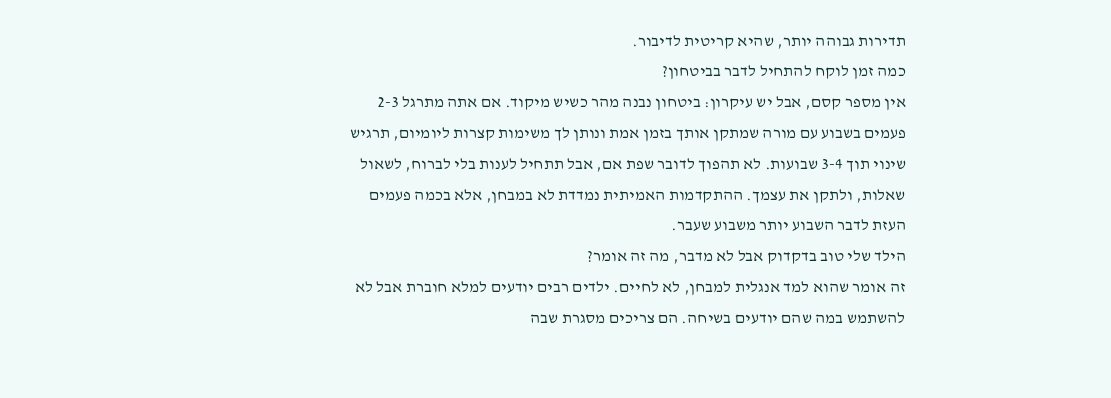תדירות גבוהה יותר, שהיא קריטית לדיבור.
כמה זמן לוקח להתחיל לדבר בביטחון?
אין מספר קסם, אבל יש עיקרון: ביטחון נבנה מהר כשיש מיקוד. אם אתה מתרגל 2-3 פעמים בשבוע עם מורה שמתקן אותך בזמן אמת ונותן לך משימות קצרות ליומיום, תרגיש שינוי תוך 3-4 שבועות. לא תהפוך לדובר שפת אם, אבל תתחיל לענות בלי לברוח, לשאול שאלות, ולתקן את עצמך. ההתקדמות האמיתית נמדדת לא במבחן, אלא בכמה פעמים העזת לדבר השבוע יותר משבוע שעבר.
הילד שלי טוב בדקדוק אבל לא מדבר, מה זה אומר?
זה אומר שהוא למד אנגלית למבחן, לא לחיים. ילדים רבים יודעים למלא חוברת אבל לא להשתמש במה שהם יודעים בשיחה. הם צריכים מסגרת שבה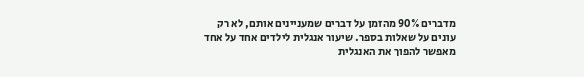מדברים 90% מהזמן על דברים שמעניינים אותם, לא רק עונים על שאלות בספר. שיעור אנגלית לילדים אחד על אחד מאפשר להפוך את האנגלית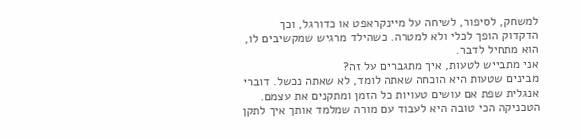למשחק, לסיפור, לשיחה על מיינקראפט או כדורגל, וכך הדקדוק הופך לכלי ולא למטרה. כשהילד מרגיש שמקשיבים לו, הוא מתחיל לדבר.
אני מתבייש לטעות, איך מתגברים על זה?
מבינים שטעות היא הוכחה שאתה לומד, לא שאתה נכשל. דוברי אנגלית שפת אם עושים טעויות כל הזמן ומתקנים את עצמם. הטכניקה הכי טובה היא לעבוד עם מורה שמלמד אותך איך לתקן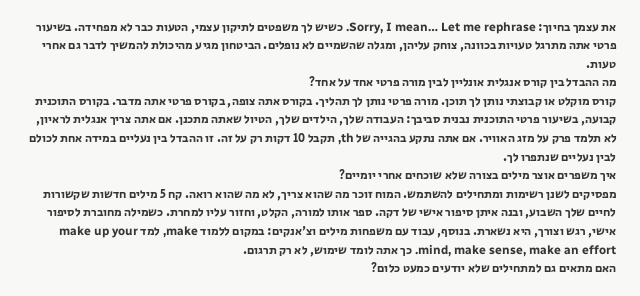את עצמך בחיוך: Sorry, I mean… Let me rephrase. כשיש לך משפטים לתיקון עצמי, הטעות כבר לא מפחידה. בשיעור פרטי אתה מתרגל טעויות בכוונה, צוחק עליהן, ומגלה שהשמיים לא נופלים. הביטחון מגיע מהיכולת להמשיך לדבר גם אחרי טעות.
מה ההבדל בין קורס אנגלית אונליין לבין מורה פרטי אחד על אחד?
קורס מוקלט או קבוצתי נותן לך תוכן. מורה פרטי נותן לך תהליך. בקורס אתה צופה, בקורס פרטי אתה מדבר. בקורס התוכנית קבועה, בשיעור פרטי התוכנית נבנית סביבך: העבודה שלך, הילדים שלך, הטיול שאתה מתכנן. אם אתה צריך אנגלית לראיון, לא תלמד פרק על מזג האוויר. אם אתה נתקע בהגייה של th, תקבל 10 דקות רק על זה. זו ההבדל בין נעליים במידה אחת לכולם לבין נעליים שנתפרו לך.
איך משפרים אוצר מילים בצורה שלא שוכחים אחרי יומיים?
מפסיקים לשנן רשימות ומתחילים להשתמש. המוח זוכר מה שהוא צריך, לא מה שהוא רואה. קח 5 מילים חדשות שקשורות לחיים שלך השבוע, ובנה איתן סיפור אישי של דקה. ספר אותו למורה, הקלט, וחזור עליו למחרת. כשמילה מחוברת לסיפור אישי, רגש וצורך, היא נשארת. בנוסף, עבוד עם משפחות מילים וצ'אנקים: במקום ללמוד make, למד make up your mind, make sense, make an effort. כך אתה לומד שימוש, לא רק תרגום.
האם מתאים גם למתחילים שלא יודעים כמעט כלום?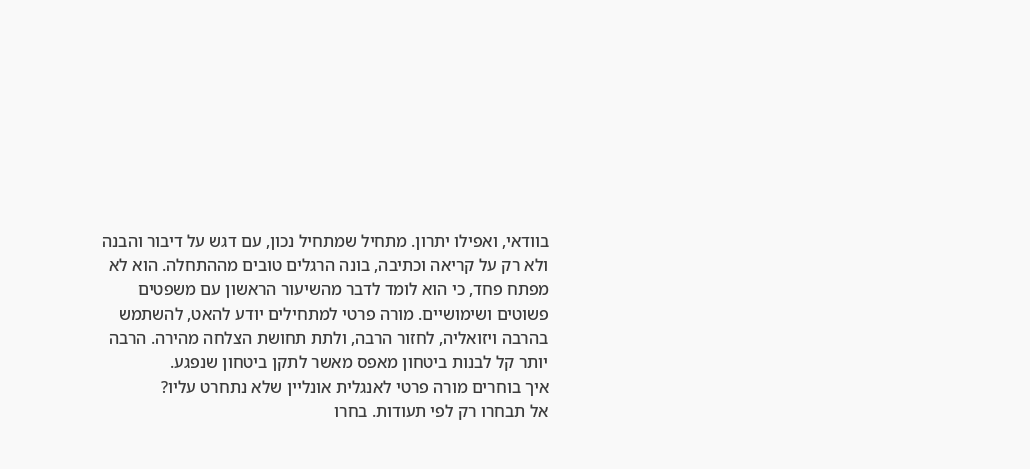בוודאי, ואפילו יתרון. מתחיל שמתחיל נכון, עם דגש על דיבור והבנה ולא רק על קריאה וכתיבה, בונה הרגלים טובים מההתחלה. הוא לא מפתח פחד, כי הוא לומד לדבר מהשיעור הראשון עם משפטים פשוטים ושימושיים. מורה פרטי למתחילים יודע להאט, להשתמש בהרבה ויזואליה, לחזור הרבה, ולתת תחושת הצלחה מהירה. הרבה יותר קל לבנות ביטחון מאפס מאשר לתקן ביטחון שנפגע.
איך בוחרים מורה פרטי לאנגלית אונליין שלא נתחרט עליו?
אל תבחרו רק לפי תעודות. בחרו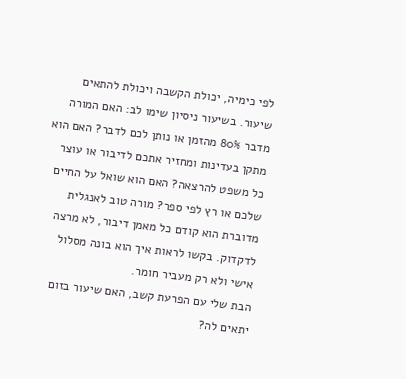לפי כימיה, יכולת הקשבה ויכולת להתאים שיעור. בשיעור ניסיון שימו לב: האם המורה מדבר 80% מהזמן או נותן לכם לדבר? האם הוא מתקן בעדינות ומחזיר אתכם לדיבור או עוצר כל משפט להרצאה? האם הוא שואל על החיים שלכם או רץ לפי ספר? מורה טוב לאנגלית מדוברת הוא קודם כל מאמן דיבור, לא מרצה לדקדוק. בקשו לראות איך הוא בונה מסלול אישי ולא רק מעביר חומר.
הבת שלי עם הפרעת קשב, האם שיעור בזום יתאים לה?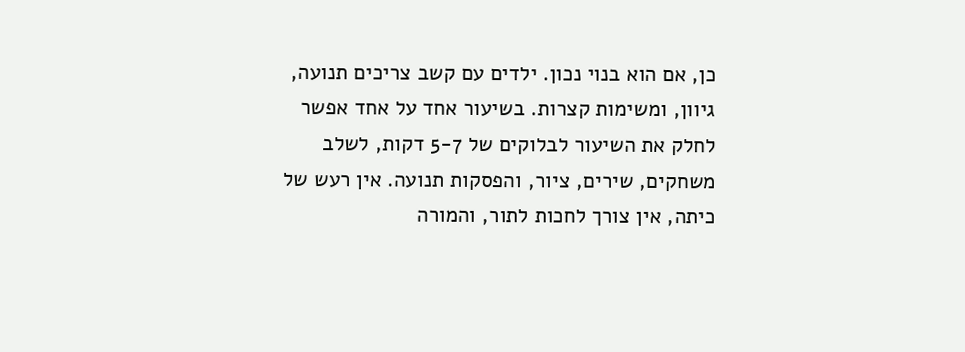כן, אם הוא בנוי נכון. ילדים עם קשב צריכים תנועה, גיוון, ומשימות קצרות. בשיעור אחד על אחד אפשר לחלק את השיעור לבלוקים של 5-7 דקות, לשלב משחקים, שירים, ציור, והפסקות תנועה. אין רעש של כיתה, אין צורך לחכות לתור, והמורה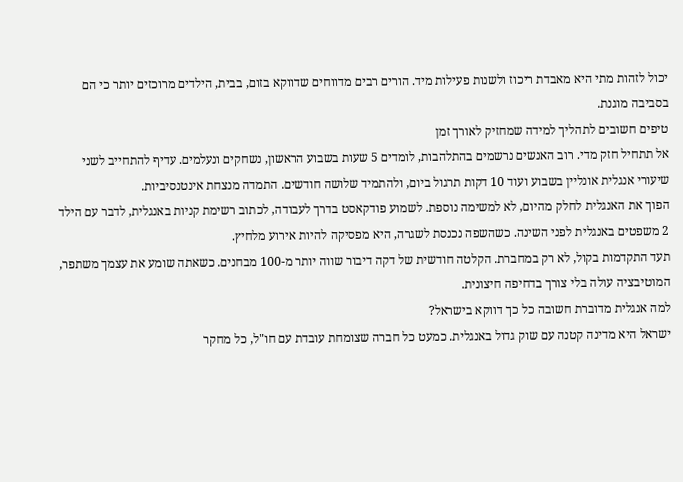יכול לזהות מתי היא מאבדת ריכוז ולשנות פעילות מיד. הורים רבים מדווחים שדווקא בזום, בבית, הילדים מרוכזים יותר כי הם בסביבה מוגנת.
טיפים חשובים לתהליך למידה שמחזיק לאורך זמן
אל תתחיל חזק מדי. רוב האנשים נרשמים בהתלהבות, לומדים 5 שעות בשבוע הראשון, נשחקים ונעלמים. עדיף להתחייב לשני שיעורי אנגלית אונליין בשבוע ועוד 10 דקות תרגול ביום, ולהתמיד שלושה חודשים. התמדה מנצחת אינטנסיביות.
הפוך את האנגלית לחלק מהיום, לא למשימה נוספת. לשמוע פודקאסט בדרך לעבודה, לכתוב רשימת קניות באנגלית, לדבר עם הילד 2 משפטים באנגלית לפני השינה. כשהשפה נכנסת לשגרה, היא מפסיקה להיות אירוע מלחיץ.
תעד התקדמות בקול, לא רק במחברת. הקלטה חודשית של דקה דיבור שווה יותר מ-100 מבחנים. כשאתה שומע את עצמך משתפר, המוטיבציה עולה בלי צורך בדחיפה חיצונית.
למה אנגלית מדוברת חשובה כל כך דווקא בישראל?
ישראל היא מדינה קטנה עם שוק גדול באנגלית. כמעט כל חברה שצומחת עובדת עם חו"ל, כל מחקר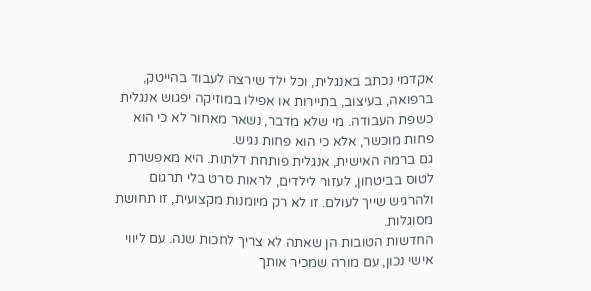אקדמי נכתב באנגלית, וכל ילד שירצה לעבוד בהייטק, ברפואה, בעיצוב, בתיירות או אפילו במוזיקה יפגוש אנגלית כשפת העבודה. מי שלא מדבר, נשאר מאחור לא כי הוא פחות מוכשר, אלא כי הוא פחות נגיש.
גם ברמה האישית, אנגלית פותחת דלתות. היא מאפשרת לטוס בביטחון, לעזור לילדים, לראות סרט בלי תרגום ולהרגיש שייך לעולם. זו לא רק מיומנות מקצועית, זו תחושת מסוגלות.
החדשות הטובות הן שאתה לא צריך לחכות שנה. עם ליווי אישי נכון, עם מורה שמכיר אותך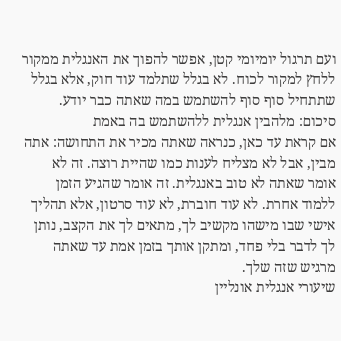ועם תרגול יומיומי קטן, אפשר להפוך את האנגלית ממקור ללחץ למקור לכוח. לא בגלל שתלמד עוד חוק, אלא בגלל שתתחיל סוף סוף להשתמש במה שאתה כבר יודע.
סיכום: מלהבין אנגלית ללהשתמש בה באמת
אם קראת עד כאן, כנראה שאתה מכיר את התחושה: אתה מבין, אבל לא מצליח לענות כמו שהיית רוצה. זה לא אומר שאתה לא טוב באנגלית. זה אומר שהגיע הזמן ללמוד אחרת. לא עוד חוברת, לא עוד סרטון, אלא תהליך אישי שבו מישהו מקשיב לך, מתאים לך את הקצב, נותן לך לדבר בלי פחד, ומתקן אותך בזמן אמת עד שאתה מרגיש שזה שלך.
שיעורי אנגלית אונליין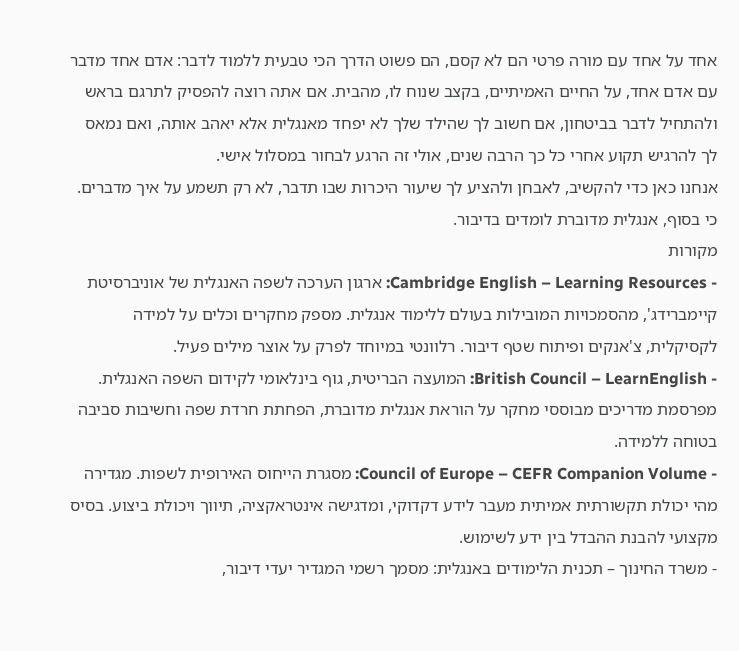אחד על אחד עם מורה פרטי הם לא קסם, הם פשוט הדרך הכי טבעית ללמוד לדבר: אדם אחד מדבר עם אדם אחד, על החיים האמיתיים, בקצב שנוח לו, מהבית. אם אתה רוצה להפסיק לתרגם בראש ולהתחיל לדבר בביטחון, אם חשוב לך שהילד שלך לא יפחד מאנגלית אלא יאהב אותה, ואם נמאס לך להרגיש תקוע אחרי כל כך הרבה שנים, אולי זה הרגע לבחור במסלול אישי.
אנחנו כאן כדי להקשיב, לאבחן ולהציע לך שיעור היכרות שבו תדבר, לא רק תשמע על איך מדברים. כי בסוף, אנגלית מדוברת לומדים בדיבור.
מקורות
- Cambridge English – Learning Resources: ארגון הערכה לשפה האנגלית של אוניברסיטת קיימברידג', מהסמכויות המובילות בעולם ללימוד אנגלית. מספק מחקרים וכלים על למידה לקסיקלית, צ'אנקים ופיתוח שטף דיבור. רלוונטי במיוחד לפרק על אוצר מילים פעיל.
- British Council – LearnEnglish: המועצה הבריטית, גוף בינלאומי לקידום השפה האנגלית. מפרסמת מדריכים מבוססי מחקר על הוראת אנגלית מדוברת, הפחתת חרדת שפה וחשיבות סביבה בטוחה ללמידה.
- Council of Europe – CEFR Companion Volume: מסגרת הייחוס האירופית לשפות. מגדירה מהי יכולת תקשורתית אמיתית מעבר לידע דקדוקי, ומדגישה אינטראקציה, תיווך ויכולת ביצוע. בסיס מקצועי להבנת ההבדל בין ידע לשימוש.
- משרד החינוך – תכנית הלימודים באנגלית: מסמך רשמי המגדיר יעדי דיבור,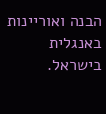הבנה ואוריינות באנגלית בישראל.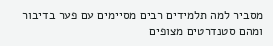מסביר למה תלמידים רבים מסיימים עם פער בדיבור ומהם סטנדרטים מצופים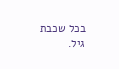בכל שכבת גיל.